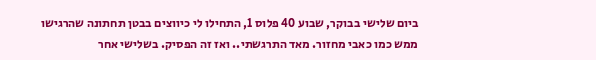ביום שלישי בבוקר, שבוע 40 פלוס 1, התחילו לי כיווצים בבטן תחתונה שהרגישו ממש כמו כאבי מחזור. מאד התרגשתי.. ואז זה הפסיק. בשלישי אחר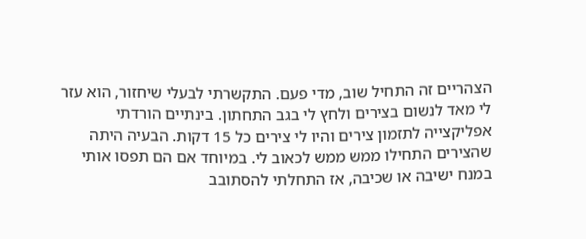הצהריים זה התחיל שוב, מדי פעם. התקשרתי לבעלי שיחזור, הוא עזר לי מאד לנשום בצירים ולחץ לי בגב התחתון. בינתיים הורדתי אפליקצייה לתזמון צירים והיו לי צירים כל 15 דקות. הבעיה היתה שהצירים התחילו ממש ממש לכאוב לי. במיוחד אם הם תפסו אותי במנח ישיבה או שכיבה, אז התחלתי להסתובב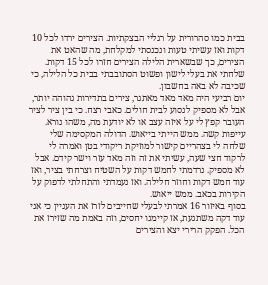בבית כמו סהרורית על רגליי הבצקתיות. הצירים ירדו לכל 10 דקות ואז עשיתי טעות ונכנסתי למקלחת, מה שהאט את הצירים, כך שבשארית הלילה הצירים חזרו לכל 15 דקות. שלחתי את בעלי לישון ופשוט הסתובבתי בבית כל הלילה, כי שכיבה לא באה בחשבון.
יום רביעי היה מאד מאד מאתגר, צירים בתדירות גהוהה יותר, אבל לא מספיק לנסוע לבית חולים. כאבי רצח. כי בין ציר לציר העובר קפץ לי על איזה עצב או לא יודעת מה, משהו נורא. עייפות קשה. ממש הייתי בייאוש. הדולה המקסימה שלי שלחה לי בצהריים קישור למוזיקת ריקודי בטן ואמרה לי לרקוד חצי שעה, עשיתי את זה וזה מאד עזר וישר קידם. אבל לא מספיק. נרדמתי לחמש דקות על השטיח וצרחתי בציר, ואז עוד חמש דקות וחוזר חלילה. ואז נעמדתי והתחלתי לדפוק על הקירות בכאב. ממש ייאוש.
בסוף באיזור 16 אמרתי לבעלי שחייבים לזרז את העניין כי אני עוד דקה משתגעת, אז קיימנו יחסים, וזה באמת מה שזירז את הכל. הפקק הרירי יצא והצירים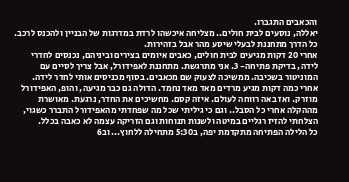והכאבים התגברו.
יאללה, נוסעים לבית חולים.. מצליחה איכשהו לרדת במדרגות של הבניין ולהכנס לרכב. כל הדרך מתחננת לבעלי שיסע מהר אבל בזהירות.
אחרי 20 דקות מגיעים לבית חולים, כאבים איומים בצירים וביניהם, נכנסים לחדרי לידה, בדיקת פתיחה- 3. אני מתרגשת. מתחננת לאפידורל, אבל צריך לסיים עם המוניטור בשכיבה. ממשיכה לצעוק שם מכאבים. בסוף מכניסים אותי לחדר לידה. אחרי כמה דקות מגיע מרדים מאד מאד נחמד. הדולה גם כבר מגיעה, והופ, האפידורל מוזרק. ואז באה רווחה לעולם. איזה קסם. מחשיכים את החדר, נרגעת. מאושרת מההקלה אחרי כל הסבל.. וגם כי גיליתי שכל מה שפחדתי מהאפידורל התברר כשגוי, הצלחתי להזיז רגליים במיטה ולשנות תנוחות וגם הזריקה עצמה לא כאבה בכלל.
כל הלילה הפתיחה מתקדמת יפה, ב5:30 מתחילה ללחוץ... וב6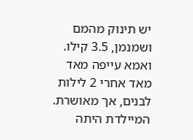יש תינוק מהמם ושמנמן, 3.5 קילו. ואמא עייפה מאד מאד אחרי 2 לילות לבנים, אך מאושרת.
המיילדת היתה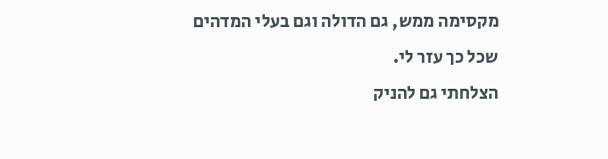מקסימה ממש, גם הדולה וגם בעלי המדהים שכל כך עזר לי.
הצלחתי גם להניק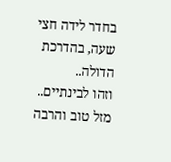בחדר לידה חצי שעה, בהדרכת הדולה..
וזהו לבינתיים..
מזל טוב והרבה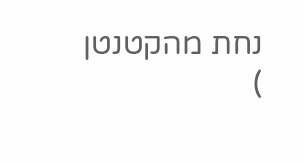נחת מהקטנטן
)